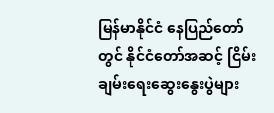မြန်မာနိုင်ငံ နေပြည်တော်တွင် နိုင်ငံတော်အဆင့် ငြိမ်းချမ်းရေးဆွေးနွေးပွဲများ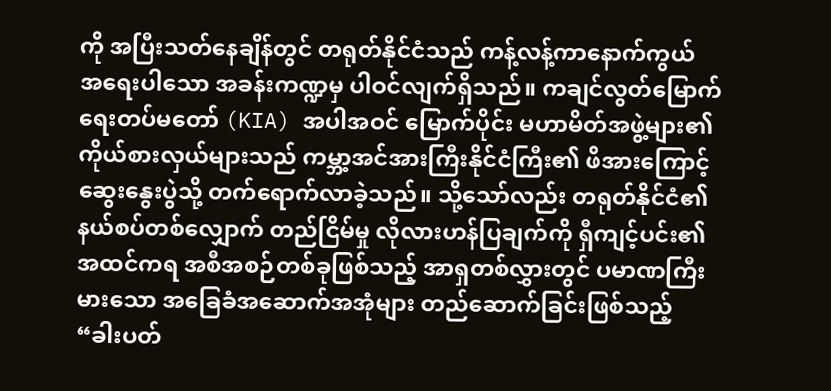ကို အပြီးသတ်နေချိန်တွင် တရုတ်နိုင်ငံသည် ကန့်လန့်ကာနောက်ကွယ် အရေးပါသော အခန်းကဏ္ဍမှ ပါဝင်လျက်ရှိသည်။ ကချင်လွတ်မြောက်ရေးတပ်မတော် (KIA) အပါအဝင် မြောက်ပိုင်း မဟာမိတ်အဖွဲ့များ၏ ကိုယ်စားလှယ်များသည် ကမ္ဘာ့အင်အားကြီးနိုင်ငံကြီး၏ ဖိအားကြောင့် ဆွေးနွေးပွဲသို့ တက်ရောက်လာခဲ့သည်။ သို့သော်လည်း တရုတ်နိုင်ငံ၏ နယ်စပ်တစ်လျှောက် တည်ငြိမ်မှု လိုလားဟန်ပြချက်ကို ရှီကျင့်ပင်း၏ အထင်ကရ အစီအစဉ်တစ်ခုဖြစ်သည့် အာရှတစ်လွှားတွင် ပမာဏကြီးမားသော အခြေခံအဆောက်အအုံများ တည်ဆောက်ခြင်းဖြစ်သည့် “ခါးပတ်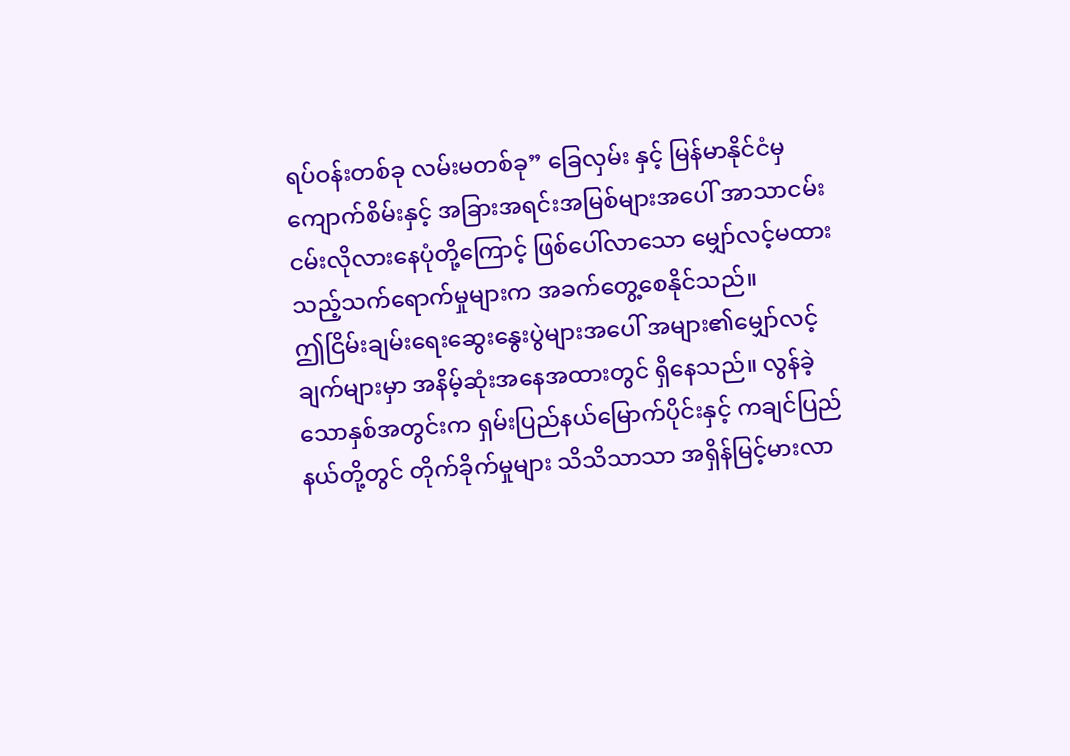ရပ်ဝန်းတစ်ခု လမ်းမတစ်ခု” ခြေလှမ်း နှင့် မြန်မာနိုင်ငံမှ ကျောက်စိမ်းနှင့် အခြားအရင်းအမြစ်များအပေါ် အာသာငမ်းငမ်းလိုလားနေပုံတို့ကြောင့် ဖြစ်ပေါ်လာသော မျှော်လင့်မထားသည့်သက်ရောက်မှုများက အခက်တွေ့စေနိုင်သည်။
ဤငြိမ်းချမ်းရေးဆွေးနွေးပွဲများအပေါ် အများ၏မျှော်လင့်ချက်များမှာ အနိမ့်ဆုံးအနေအထားတွင် ရှိနေသည်။ လွန်ခဲ့သောနှစ်အတွင်းက ရှမ်းပြည်နယ်မြောက်ပိုင်းနှင့် ကချင်ပြည်နယ်တို့တွင် တိုက်ခိုက်မှုများ သိသိသာသာ အရှိန်မြင့်မားလာ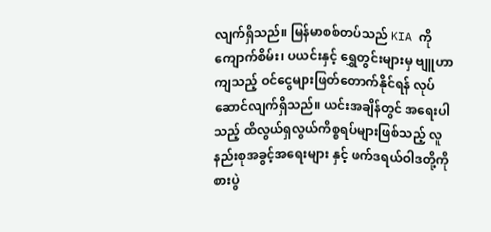လျက်ရှိသည်။ မြန်မာစစ်တပ်သည် KIA ကို ကျောက်စိမ်း၊ ပယင်းနှင့် ရွှေတွင်းများမှ ဗျူဟာကျသည့် ဝင်ငွေများဖြတ်တောက်နိုင်ရန် လုပ်ဆောင်လျက်ရှိသည်။ ယင်းအချိန်တွင် အရေးပါသည့် ထိလွယ်ရှလွယ်ကိစ္စရပ်များဖြစ်သည့် လူနည်းစုအခွင့်အရေးများ နှင့် ဖက်ဒရယ်ဝါဒတို့ကို စားပွဲ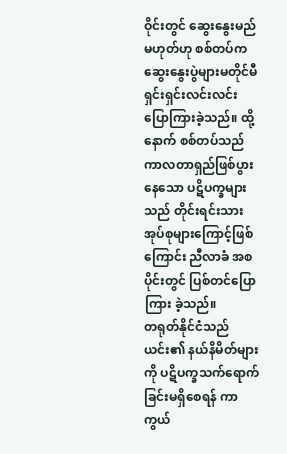ဝိုင်းတွင် ဆွေးနွေးမည်မဟုတ်ဟု စစ်တပ်က ဆွေးနွေးပွဲများမတိုင်မီ ရှင်းရှင်းလင်းလင်း ပြောကြားခဲ့သည်။ ထို့နောက် စစ်တပ်သည် ကာလတာရှည်ဖြစ်ပွားနေသော ပဋိပက္ခများသည် တိုင်းရင်းသားအုပ်စုများကြောင့်ဖြစ်ကြောင်း ညီလာခံ အစပိုင်းတွင် ပြစ်တင်ပြောကြား ခဲ့သည်။
တရုတ်နိုင်ငံသည် ယင်း၏ နယ်နိမိတ်များကို ပဋိပက္ခသက်ရောက်ခြင်းမရှိစေရန် ကာကွယ်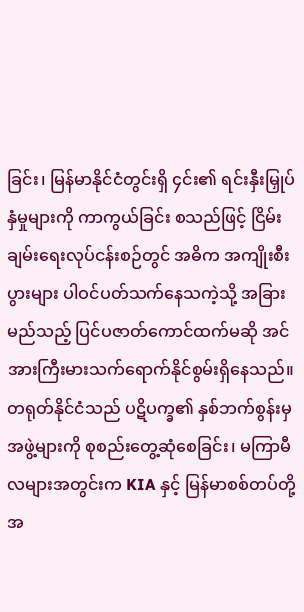ခြင်း၊ မြန်မာနိုင်ငံတွင်းရှိ ၄င်း၏ ရင်းနှီးမြှုပ်နှံမှုများကို ကာကွယ်ခြင်း စသည်ဖြင့် ငြိမ်းချမ်းရေးလုပ်ငန်းစဉ်တွင် အဓိက အကျိုးစီးပွားများ ပါဝင်ပတ်သက်နေသကဲ့သို့ အခြားမည်သည့် ပြင်ပဇာတ်ကောင်ထက်မဆို အင်အားကြီးမားသက်ရောက်နိုင်စွမ်းရှိနေသည်။ တရုတ်နိုင်ငံသည် ပဋိပက္ခ၏ နှစ်ဘက်စွန်းမှ အဖွဲ့များကို စုစည်းတွေ့ဆုံစေခြင်း၊ မကြာမီလများအတွင်းက KIA နှင့် မြန်မာစစ်တပ်တို့အ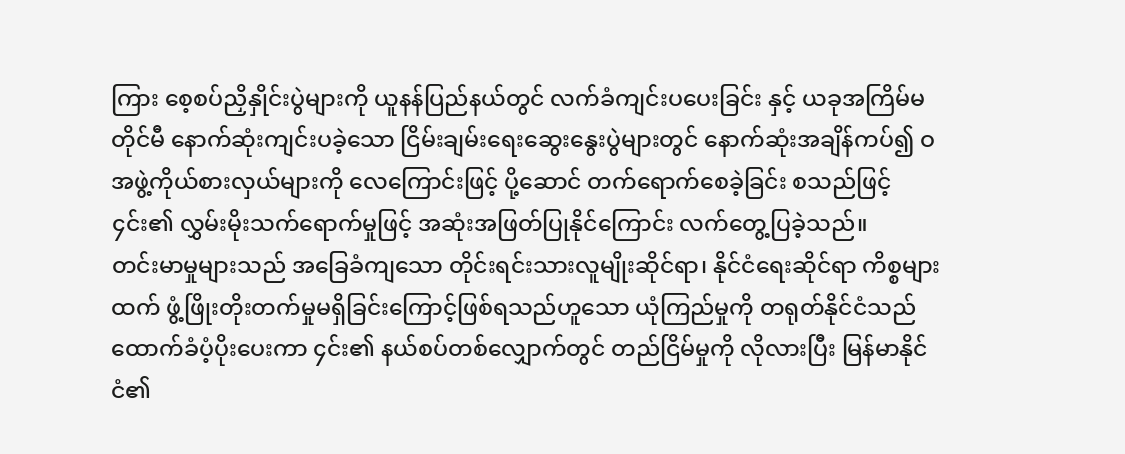ကြား စေ့စပ်ညှိနှိုင်းပွဲများကို ယူနန်ပြည်နယ်တွင် လက်ခံကျင်းပပေးခြင်း နှင့် ယခုအကြိမ်မတိုင်မီ နောက်ဆုံးကျင်းပခဲ့သော ငြိမ်းချမ်းရေးဆွေးနွေးပွဲများတွင် နောက်ဆုံးအချိန်ကပ်၍ ဝအဖွဲ့ကိုယ်စားလှယ်များကို လေကြောင်းဖြင့် ပို့ဆောင် တက်ရောက်စေခဲ့ခြင်း စသည်ဖြင့် ၄င်း၏ လွှမ်းမိုးသက်ရောက်မှုဖြင့် အဆုံးအဖြတ်ပြုနိုင်ကြောင်း လက်တွေ့ပြခဲ့သည်။
တင်းမာမှုများသည် အခြေခံကျသော တိုင်းရင်းသားလူမျိုးဆိုင်ရာ၊ နိုင်ငံရေးဆိုင်ရာ ကိစ္စများထက် ဖွံ့ဖြိုးတိုးတက်မှုမရှိခြင်းကြောင့်ဖြစ်ရသည်ဟူသော ယုံကြည်မှုကို တရုတ်နိုင်ငံသည် ထောက်ခံပံ့ပိုးပေးကာ ၄င်း၏ နယ်စပ်တစ်လျှောက်တွင် တည်ငြိမ်မှုကို လိုလားပြီး မြန်မာနိုင်ငံ၏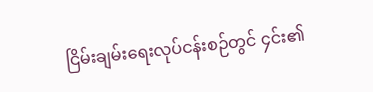ငြိမ်းချမ်းရေးလုပ်ငန်းစဉ်တွင် ၄င်း၏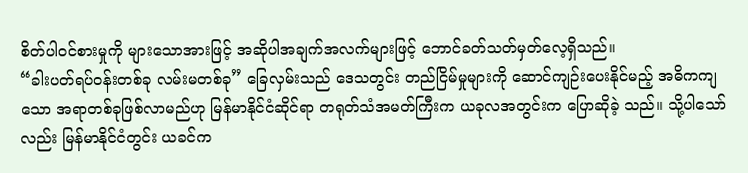စိတ်ပါဝင်စားမှုကို များသောအားဖြင့် အဆိုပါအချက်အလက်များဖြင့် ဘောင်ခတ်သတ်မှတ်လေ့ရှိသည်။
“ခါးပတ်ရပ်ဝန်းတစ်ခု လမ်းမတစ်ခု” ခြေလှမ်းသည် ဒေသတွင်း တည်ငြိမ်မှုများကို ဆောင်ကျဉ်းပေးနိုင်မည့် အဓိကကျသော အရာတစ်ခုဖြစ်လာမည်ဟု မြန်မာနိုင်ငံဆိုင်ရာ တရုတ်သံအမတ်ကြီးက ယခုလအတွင်းက ပြောဆိုခဲ့ သည်။ သို့ပါသော်လည်း မြန်မာနိုင်ငံတွင်း ယခင်က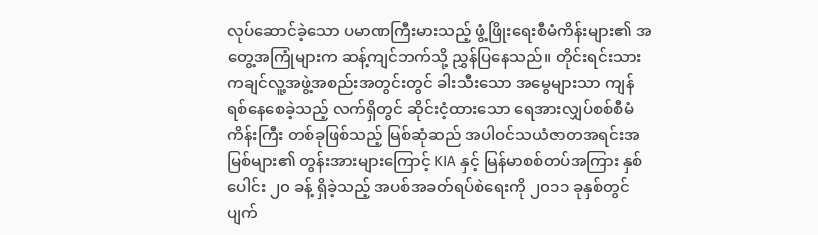လုပ်ဆောင်ခဲ့သော ပမာဏကြီးမားသည့် ဖွံ့ဖြိုးရေးစီမံကိန်းများ၏ အတွေ့အကြုံများက ဆန့်ကျင်ဘက်သို့ ညွှန်ပြနေသည်။ တိုင်းရင်းသား ကချင်လူ့အဖွဲ့အစည်းအတွင်းတွင် ခါးသီးသော အမွေများသာ ကျန်ရစ်နေစေခဲ့သည့် လက်ရှိတွင် ဆိုင်းငံ့ထားသော ရေအားလျှပ်စစ်စီမံကိန်းကြီး တစ်ခုဖြစ်သည့် မြစ်ဆုံဆည် အပါဝင်သယံဇာတအရင်းအမြစ်များ၏ တွန်းအားများကြောင့် KIA နှင့် မြန်မာစစ်တပ်အကြား နှစ်ပေါင်း ၂၀ ခန့် ရှိခဲ့သည့် အပစ်အခတ်ရပ်စဲရေးကို ၂၀၁၁ ခုနှစ်တွင် ပျက်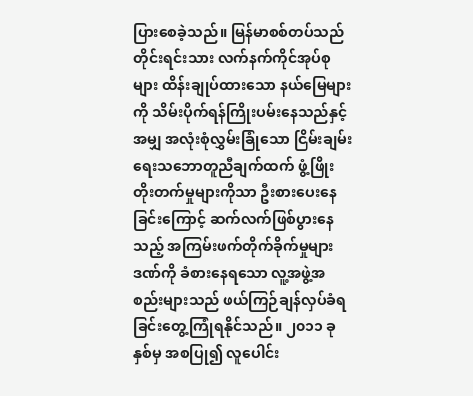ပြားစေခဲ့သည်။ မြန်မာစစ်တပ်သည် တိုင်းရင်းသား လက်နက်ကိုင်အုပ်စုများ ထိန်းချုပ်ထားသော နယ်မြေများကို သိမ်းပိုက်ရန်ကြိုးပမ်းနေသည်နှင့်အမျှ အလုံးစုံလွှမ်းခြုံသော ငြိမ်းချမ်းရေးသဘောတူညီချက်ထက် ဖွံ့ဖြိုးတိုးတက်မှုများကိုသာ ဦးစားပေးနေခြင်းကြောင့် ဆက်လက်ဖြစ်ပွားနေသည့် အကြမ်းဖက်တိုက်ခိုက်မှုများဒဏ်ကို ခံစားနေရသော လူ့အဖွဲ့အစည်းများသည် ဖယ်ကြဉ်ချန်လှပ်ခံရခြင်းတွေ့ကြုံရနိုင်သည်။ ၂၀၁၁ ခုနှစ်မှ အစပြု၍ လူပေါင်း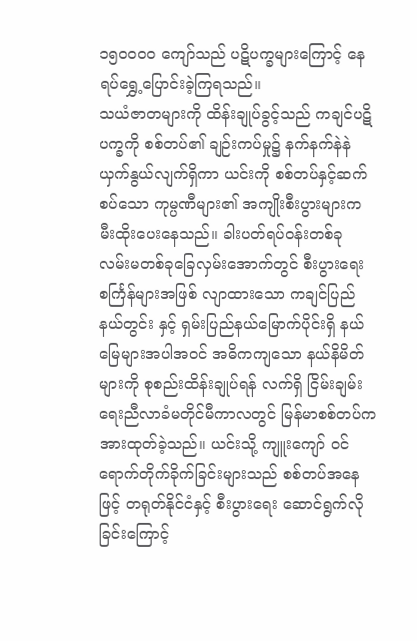၁၅၀၀၀၀ ကျော်သည် ပဋိပက္ခများကြောင့် နေရပ်ရွှေ့ပြောင်းခဲ့ကြရသည်။
သယံဇာတများကို ထိန်းချုပ်ခွင့်သည် ကချင်ပဋိပက္ခကို စစ်တပ်၏ ချဉ်းကပ်မှု၌ နက်နက်နဲနဲ ယှက်နွယ်လျက်ရှိကာ ယင်းကို စစ်တပ်နှင့်ဆက်စပ်သော ကုမ္ပဏီများ၏ အကျိုးစီးပွားများက မီးထိုးပေးနေသည်။ ခါးပတ်ရပ်ဝန်းတစ်ခု လမ်းမတစ်ခုခြေလှမ်းအောက်တွင် စီးပွားရေးစင်္ကြန်များအဖြစ် လျာထားသော ကချင်ပြည်နယ်တွင်း နှင့် ရှမ်းပြည်နယ်မြောက်ပိုင်းရှိ နယ်မြေများအပါအဝင် အဓိကကျသော နယ်နိမိတ်များကို စုစည်းထိန်းချုပ်ရန် လက်ရှိ ငြိမ်းချမ်းရေးညီလာခံမတိုင်မီကာလတွင် မြန်မာစစ်တပ်က အားထုတ်ခဲ့သည်။ ယင်းသို့ ကျူးကျော် ဝင်ရောက်တိုက်ခိုက်ခြင်းများသည် စစ်တပ်အနေဖြင့် တရုတ်နိုင်ငံနှင့် စီးပွားရေး ဆောင်ရွက်လိုခြင်းကြောင့်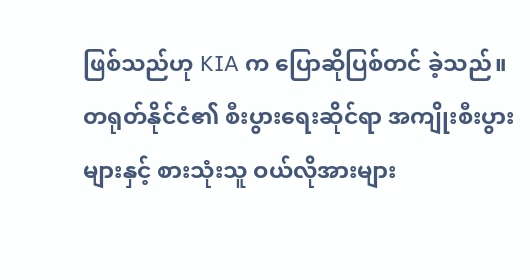ဖြစ်သည်ဟု KIA က ပြောဆိုပြစ်တင် ခဲ့သည်။
တရုတ်နိုင်ငံ၏ စီးပွားရေးဆိုင်ရာ အကျိုးစီးပွားများနှင့် စားသုံးသူ ဝယ်လိုအားများ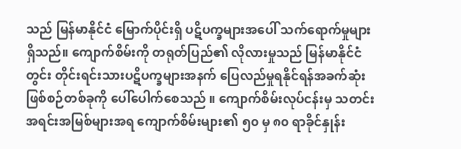သည် မြန်မာနိုင်ငံ မြောက်ပိုင်းရှိ ပဋိပက္ခများအပေါ် သက်ရောက်မှုများရှိသည်။ ကျောက်စိမ်းကို တရုတ်ပြည်၏ လိုလားမှုသည် မြန်မာနိုင်ငံတွင်း တိုင်းရင်းသားပဋိပက္ခများအနက် ပြေလည်မှုရနိုင်ရန်အခက်ဆုံးဖြစ်စဉ်တစ်ခုကို ပေါ်ပေါက်စေသည် ။ ကျောက်စိမ်းလုပ်ငန်းမှ သတင်းအရင်းအမြစ်များအရ ကျောက်စိမ်းများ၏ ၅၀ မှ ၈၀ ရာခိုင်နှုန်း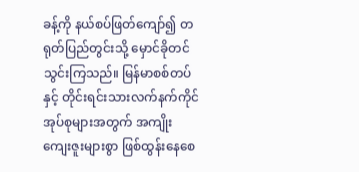ခန့်ကို နယ်စပ်ဖြတ်ကျော်၍ တရုတ်ပြည်တွင်းသို့ မှောင်ခိုတင်သွင်းကြသည်။ မြန်မာစစ်တပ်နှင့် တိုင်းရင်းသားလက်နက်ကိုင် အုပ်စုများအတွက် အကျိုးကျေးဇူးများစွာ ဖြစ်ထွန်းနေစေ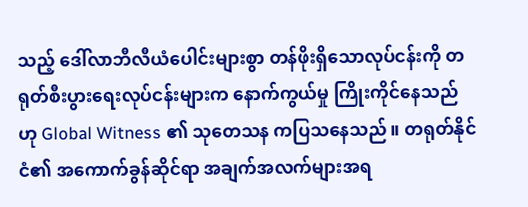သည့် ဒေါ်လာဘီလီယံပေါင်းများစွာ တန်ဖိုးရှိသောလုပ်ငန်းကို တရုတ်စီးပွားရေးလုပ်ငန်းများက နောက်ကွယ်မှု ကြိုးကိုင်နေသည်ဟု Global Witness ၏ သုတေသန ကပြသနေသည်။ တရုတ်နိုင်ငံ၏ အကောက်ခွန်ဆိုင်ရာ အချက်အလက်များအရ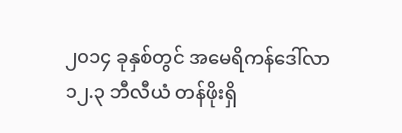၂၀၁၄ ခုနှစ်တွင် အမေရိကန်ဒေါ်လာ ၁၂.၃ ဘီလီယံ တန်ဖိုးရှိ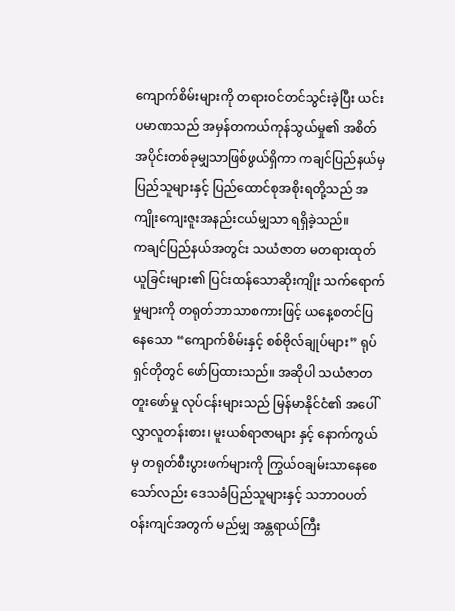ကျောက်စိမ်းများကို တရားဝင်တင်သွင်းခဲ့ပြီး ယင်းပမာဏသည် အမှန်တကယ်ကုန်သွယ်မှု၏ အစိတ်အပိုင်းတစ်ခုမျှသာဖြစ်ဖွယ်ရှိကာ ကချင်ပြည်နယ်မှ ပြည်သူများနှင့် ပြည်ထောင်စုအစိုးရတို့သည် အကျိုးကျေးဇူးအနည်းငယ်မျှသာ ရရှိခဲ့သည်။
ကချင်ပြည်နယ်အတွင်း သယံဇာတ မတရားထုတ်ယူခြင်းများ၏ ပြင်းထန်သောဆိုးကျိုး သက်ရောက်မှုများကို တရုတ်ဘာသာစကားဖြင့် ယနေ့စတင်ပြနေသော “ကျောက်စိမ်းနှင့် စစ်ဗိုလ်ချုပ်များ” ရုပ်ရှင်တိုတွင် ဖော်ပြထားသည်။ အဆိုပါ သယံဇာတ တူးဖော်မှု လုပ်ငန်းများသည် မြန်မာနိုင်ငံ၏ အပေါ်လွှာလူတန်းစား၊ မူးယစ်ရာဇာများ နှင့် နောက်ကွယ်မှ တရုတ်စီးပွားဖက်များကို ကြွယ်ဝချမ်းသာနေစေသော်လည်း ဒေသခံပြည်သူများနှင့် သဘာဝပတ်ဝန်းကျင်အတွက် မည်မျှ အန္တရာယ်ကြီး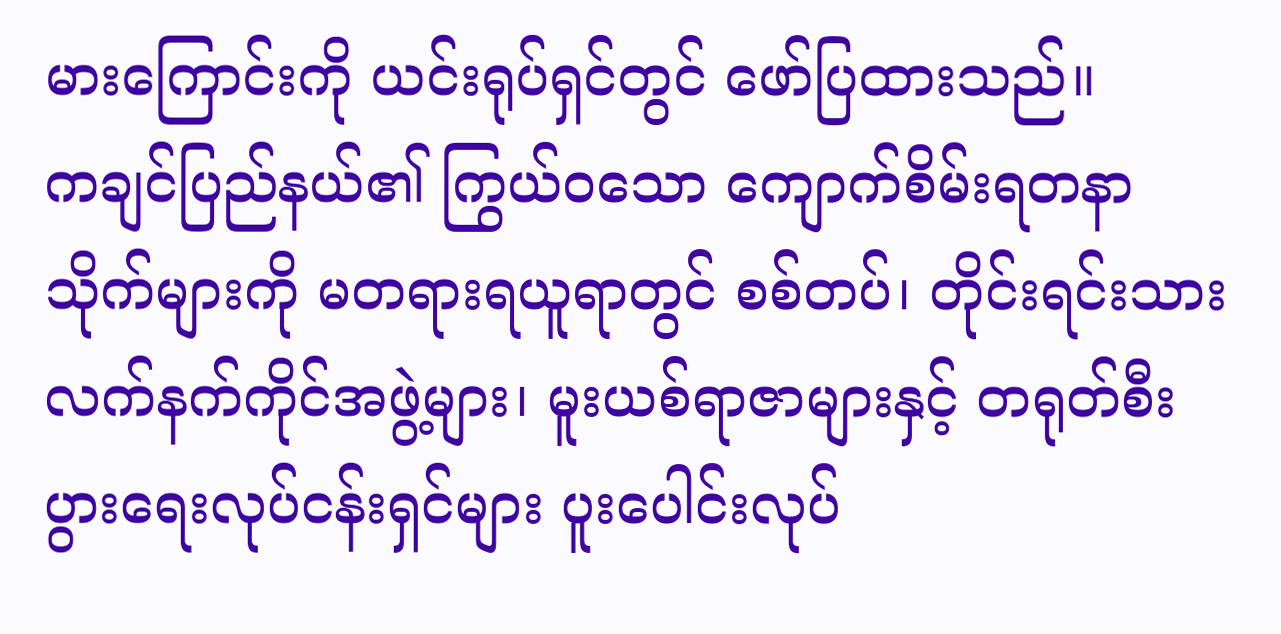မားကြောင်းကို ယင်းရုပ်ရှင်တွင် ဖော်ပြထားသည်။
ကချင်ပြည်နယ်၏ ကြွယ်ဝသော ကျောက်စိမ်းရတနာသိုက်များကို မတရားရယူရာတွင် စစ်တပ်၊ တိုင်းရင်းသားလက်နက်ကိုင်အဖွဲ့များ၊ မူးယစ်ရာဇာများနှင့် တရုတ်စီးပွားရေးလုပ်ငန်းရှင်များ ပူးပေါင်းလုပ်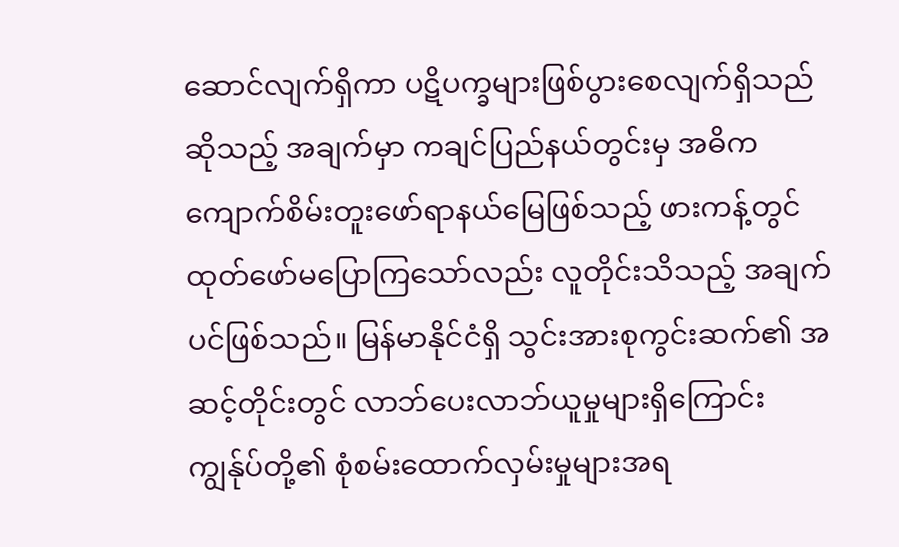ဆောင်လျက်ရှိကာ ပဋိပက္ခများဖြစ်ပွားစေလျက်ရှိသည်ဆိုသည့် အချက်မှာ ကချင်ပြည်နယ်တွင်းမှ အဓိက ကျောက်စိမ်းတူးဖော်ရာနယ်မြေဖြစ်သည့် ဖားကန့်တွင် ထုတ်ဖော်မပြောကြသော်လည်း လူတိုင်းသိသည့် အချက်ပင်ဖြစ်သည်။ မြန်မာနိုင်ငံရှိ သွင်းအားစုကွင်းဆက်၏ အဆင့်တိုင်းတွင် လာဘ်ပေးလာဘ်ယူမှုများရှိကြောင်း ကျွန်ုပ်တို့၏ စုံစမ်းထောက်လှမ်းမှုများအရ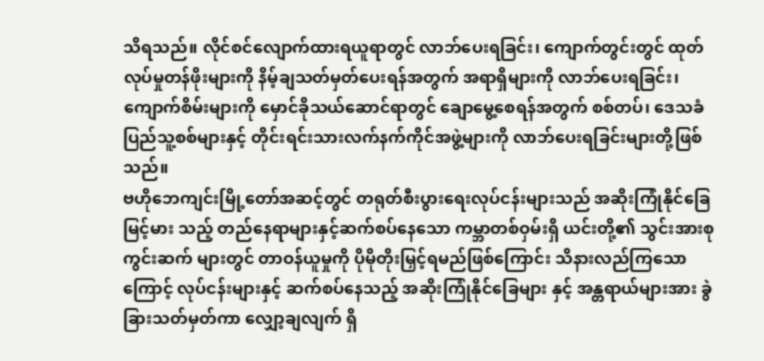သိရသည်။ လိုင်စင်လျောက်ထားရယူရာတွင် လာဘ်ပေးရခြင်း၊ ကျောက်တွင်းတွင် ထုတ်လုပ်မှုတန်ဖိုးများကို နိမ့်ချသတ်မှတ်ပေးရန်အတွက် အရာရှိများကို လာဘ်ပေးရခြင်း၊ ကျောက်စိမ်းများကို မှောင်ခိုသယ်ဆောင်ရာတွင် ချောမွေ့စေရန်အတွက် စစ်တပ်၊ ဒေသခံပြည်သူ့စစ်များနှင့် တိုင်းရင်းသားလက်နက်ကိုင်အဖွဲ့များကို လာဘ်ပေးရခြင်းများတို့ဖြစ်သည်။
ဗဟိုဘေကျင်းမြို့တော်အဆင့်တွင် တရုတ်စီးပွားရေးလုပ်ငန်းများသည် အဆိုးကြုံနိုင်ခြေ မြင့်မား သည့် တည်နေရာများနှင့်ဆက်စပ်နေသော ကမ္ဘာတစ်ဝှမ်းရှိ ယင်းတို့၏ သွင်းအားစု ကွင်းဆက် များတွင် တာဝန်ယူမှုကို ပိုမိုတိုးမြှင့်ရမည်ဖြစ်ကြောင်း သိနားလည်ကြသောကြောင့် လုပ်ငန်းများနှင့် ဆက်စပ်နေသည့် အဆိုးကြုံနိုင်ခြေများ နှင့် အန္တရာယ်များအား ခွဲခြားသတ်မှတ်ကာ လျှော့ချလျက် ရှိ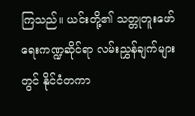ကြသည်။ ယင်းတို့၏ သတ္တုတူးဖော်ရေးကဏ္ဍဆိုင်ရာ လမ်းညွှန်ချက်များတွင် နိုင်ငံတကာ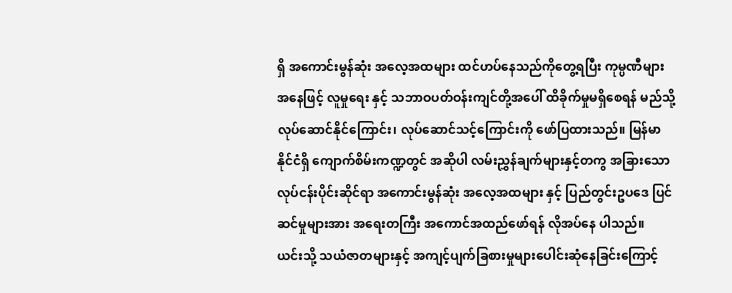ရှိ အကောင်းမွန်ဆုံး အလေ့အထများ ထင်ဟပ်နေသည်ကိုတွေ့ရပြီး ကုမ္ပဏီများအနေဖြင့် လူမှုရေး နှင့် သဘာဝပတ်ဝန်းကျင်တို့အပေါ် ထိခိုက်မှုမရှိစေရန် မည်သို့ လုပ်ဆောင်နိုင်ကြောင်း၊ လုပ်ဆောင်သင့်ကြောင်းကို ဖော်ပြထားသည်။ မြန်မာနိုင်ငံရှိ ကျောက်စိမ်းကဏ္ဍတွင် အဆိုပါ လမ်းညွှန်ချက်များနှင့်တကွ အခြားသော လုပ်ငန်းပိုင်းဆိုင်ရာ အကောင်းမွန်ဆုံး အလေ့အထများ နှင့် ပြည်တွင်းဥပဒေ ပြင်ဆင်မှုများအား အရေးတကြီး အကောင်အထည်ဖော်ရန် လိုအပ်နေ ပါသည်။
ယင်းသို့ သယံဇာတများနှင့် အကျင့်ပျက်ခြစားမှုများပေါင်းဆုံနေခြင်းကြောင့်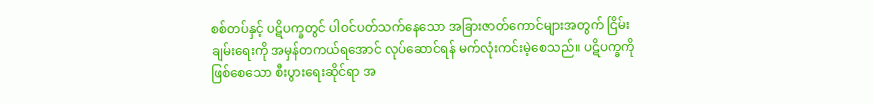စစ်တပ်နှင့် ပဋိပက္ခတွင် ပါဝင်ပတ်သက်နေသော အခြားဇာတ်ကောင်များအတွက် ငြိမ်းချမ်းရေးကို အမှန်တကယ်ရအောင် လုပ်ဆောင်ရန် မက်လုံးကင်းမဲ့စေသည်။ ပဋိပက္ခကို ဖြစ်စေသော စီးပွားရေးဆိုင်ရာ အ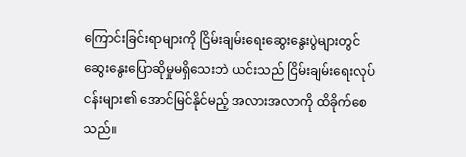ကြောင်းခြင်းရာများကို ငြိမ်းချမ်းရေးဆွေးနွေးပွဲများတွင် ဆွေးနွေးပြောဆိုမှုမရှိသေးဘဲ ယင်းသည် ငြိမ်းချမ်းရေးလုပ်ငန်းများ၏ အောင်မြင်နိုင်မည့် အလားအလာကို ထိခိုက်စေသည်။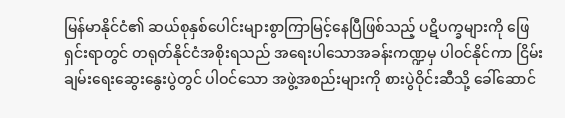မြန်မာနိုင်ငံ၏ ဆယ်စုနှစ်ပေါင်းများစွာကြာမြင့်နေပြီဖြစ်သည့် ပဋိပက္ခများကို ဖြေရှင်းရာတွင် တရုတ်နိုင်ငံအစိုးရသည် အရေးပါသောအခန်းကဏ္ဍမှ ပါဝင်နိုင်ကာ ငြိမ်းချမ်းရေးဆွေးနွေးပွဲတွင် ပါဝင်သော အဖွဲ့အစည်းများကို စားပွဲဝိုင်းဆီသို့ ခေါ်ဆောင်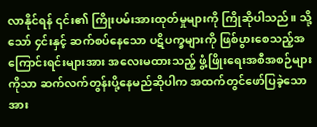လာနိုင်ရန် ၎င်း၏ ကြိုးပမ်းအားထုတ်မှုများကို ကြိုဆိုပါသည်။ သို့သော် ၄င်းနှင့် ဆက်စပ်နေသော ပဋိပက္ခများကို ဖြစ်ပွားစေသည့်အကြောင်းရင်းများအား အလေးမထားသည့် ဖွံ့ဖြိုးရေးအစီအစဉ်များကိုသာ ဆက်လက်တွန်းပို့နေမည်ဆိုပါက အထက်တွင်ဖော်ပြခဲ့သော အား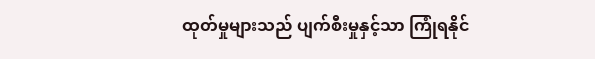ထုတ်မှုများသည် ပျက်စီးမှုနှင့်သာ ကြုံရနိုင်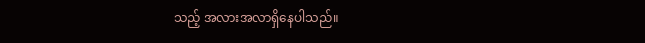သည့် အလားအလာရှိနေပါသည်။